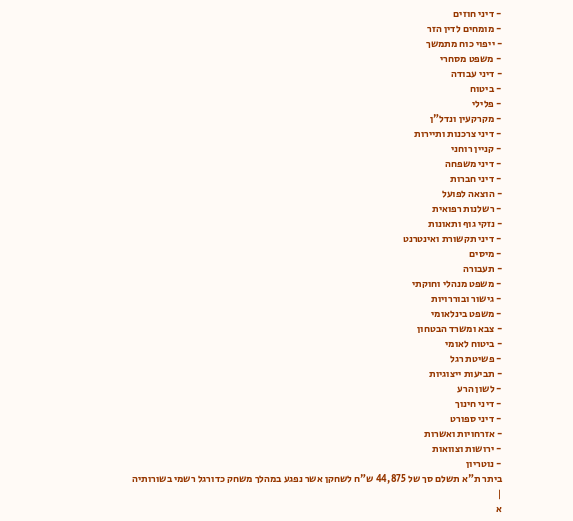- דיני חוזים
- מומחים לדין הזר
- ייפוי כוח מתמשך
- משפט מסחרי
- דיני עבודה
- ביטוח
- פלילי
- מקרקעין ונדל"ן
- דיני צרכנות ותיירות
- קניין רוחני
- דיני משפחה
- דיני חברות
- הוצאה לפועל
- רשלנות רפואית
- נזקי גוף ותאונות
- דיני תקשורת ואינטרנט
- מיסים
- תעבורה
- משפט מנהלי וחוקתי
- גישור ובוררויות
- משפט בינלאומי
- צבא ומשרד הבטחון
- ביטוח לאומי
- פשיטת רגל
- תביעות ייצוגיות
- לשון הרע
- דיני חינוך
- דיני ספורט
- אזרחויות ואשרות
- ירושות וצוואות
- נוטריון
ביתר ת"א תשלם סך של 44,875 ש"ח לשחקן אשר נפגע במהלך משחק כדורגל רשמי בשורותיה
|
א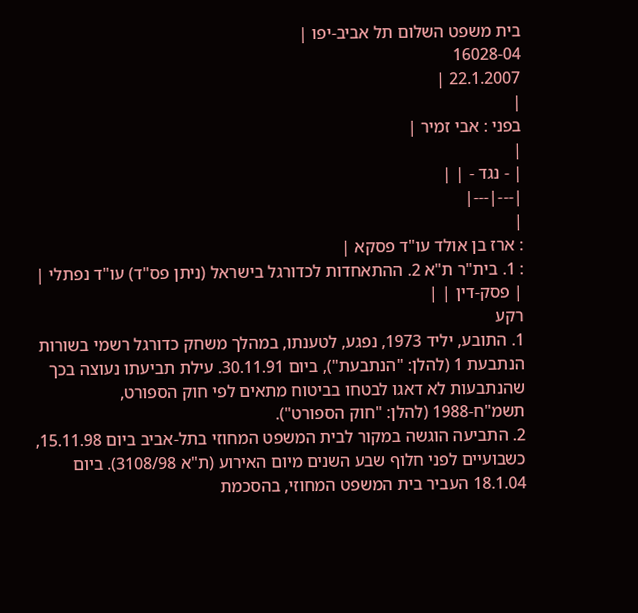בית משפט השלום תל אביב-יפו |
16028-04
22.1.2007 |
|
בפני : אבי זמיר |
|
| - נגד - | |
|---|---|
|
: ארז בן אולד עו"ד פסקא |
: 1. בית"ר ת"א 2. ההתאחדות לכדורגל בישראל (ניתן פס"ד) עו"ד נפתלי |
| פסק-דין | |
רקע
1. התובע, יליד 1973, נפגע, לטענתו, במהלך משחק כדורגל רשמי בשורות הנתבעת 1 (להלן: "הנתבעת"), ביום 30.11.91. עילת תביעתו נעוצה בכך שהנתבעות לא דאגו לבטחו בביטוח מתאים לפי חוק הספורט, תשמ"ח-1988 (להלן: "חוק הספורט").
2. התביעה הוגשה במקור לבית המשפט המחוזי בתל-אביב ביום 15.11.98, כשבועיים לפני חלוף שבע השנים מיום האירוע (ת"א 3108/98). ביום 18.1.04 העביר בית המשפט המחוזי, בהסכמת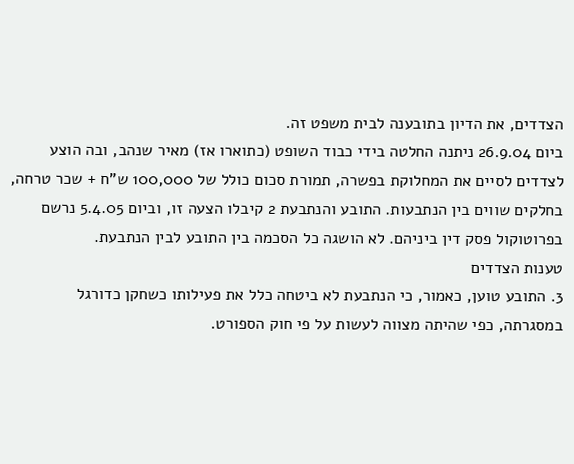הצדדים, את הדיון בתובענה לבית משפט זה.
ביום 26.9.04 ניתנה החלטה בידי כבוד השופט (כתוארו אז) מאיר שנהב, ובה הוצע לצדדים לסיים את המחלוקת בפשרה, תמורת סכום כולל של 100,000 ש"ח + שכר טרחה, בחלקים שווים בין הנתבעות. התובע והנתבעת 2 קיבלו הצעה זו, וביום 5.4.05 נרשם בפרוטוקול פסק דין ביניהם. לא הושגה כל הסכמה בין התובע לבין הנתבעת.
טענות הצדדים
3. התובע טוען, כאמור, כי הנתבעת לא ביטחה כלל את פעילותו כשחקן כדורגל במסגרתה, כפי שהיתה מצווה לעשות על פי חוק הספורט.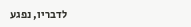לדבריו, נפגע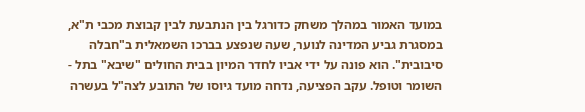במועד האמור במהלך משחק כדורגל בין הנתבעת לבין קבוצת מכבי ת"א, במסגרת גביע המדינה לנוער, שעה שנפצע בברכו השמאלית ב"חבלה סיבובית". הוא פונה על ידי אביו לחדר המיון בבית החולים "שיבא" בתל - השומר וטופל. עקב הפציעה, נדחה מועד גיוסו של התובע לצה"ל בעשרה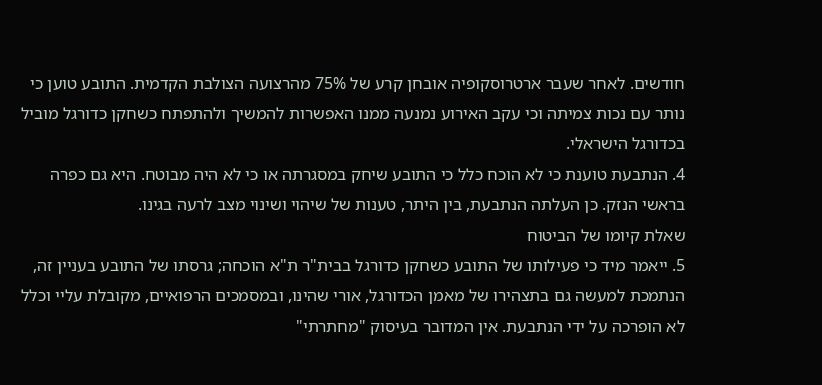חודשים. לאחר שעבר ארטרוסקופיה אובחן קרע של 75% מהרצועה הצולבת הקדמית. התובע טוען כי נותר עם נכות צמיתה וכי עקב האירוע נמנעה ממנו האפשרות להמשיך ולהתפתח כשחקן כדורגל מוביל בכדורגל הישראלי.
4. הנתבעת טוענת כי לא הוכח כלל כי התובע שיחק במסגרתה או כי לא היה מבוטח. היא גם כפרה בראשי הנזק. כן העלתה הנתבעת, בין היתר, טענות של שיהוי ושינוי מצב לרעה בגינו.
שאלת קיומו של הביטוח
5. ייאמר מיד כי פעילותו של התובע כשחקן כדורגל בבית"ר ת"א הוכחה; גרסתו של התובע בעניין זה, הנתמכת למעשה גם בתצהירו של מאמן הכדורגל, אורי שהינו, ובמסמכים הרפואיים, מקובלת עליי וכלל לא הופרכה על ידי הנתבעת. אין המדובר בעיסוק "מחתרתי"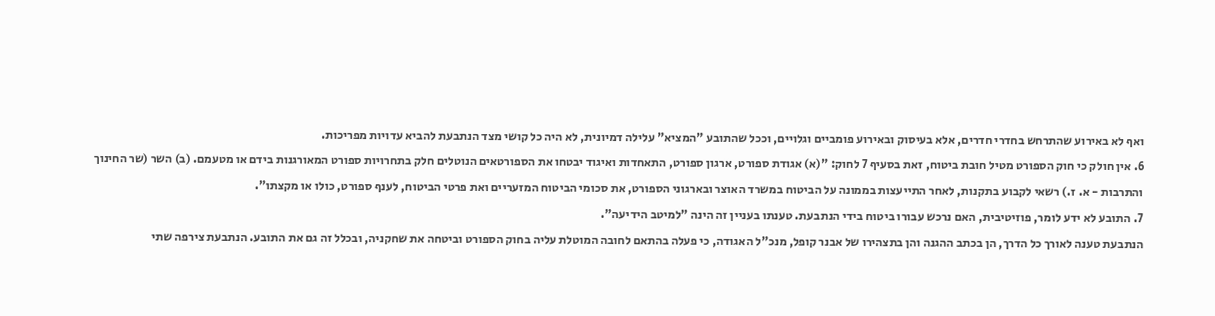ואף לא באירוע שהתרחש בחדרי חדרים, אלא בעיסוק ובאירוע פומביים וגלויים, וככל שהתובע "המציא" עלילה דמיונית, לא היה כל קושי מצד הנתבעת להביא עדויות מפריכות.
6. אין חולק כי חוק הספורט מטיל חובת ביטוח, זאת בסעיף 7 לחוק: "(א) אגודת ספורט, ארגון ספורט, התאחדות ואיגוד יבטחו את הספורטאים הנוטלים חלק בתחרויות ספורט המאורגנות בידם או מטעמם. (ב) השר (שר החינוך והתרבות - א. ז.) רשאי לקבוע בתקנות, לאחר התייעצות בממונה על הביטוח במשרד האוצר ובארגוני הספורט, את סכומי הביטוח המזעריים ואת פרטי הביטוח, לענף ספורט, כולו או מקצתו".
7. התובע לא ידע לומר, פוזיטיבית, האם נרכש עבורו ביטוח בידי הנתבעת. טענתו בעניין זה הינה "למיטב הידיעה".
הנתבעת טענה לאורך כל הדרך, הן בכתב ההגנה והן בתצהירו של אבנר קופל, מנכ"ל האגודה, כי פעלה בהתאם לחובה המוטלת עליה בחוק הספורט וביטחה את שחקניה, ובכלל זה גם את התובע. הנתבעת צירפה שתי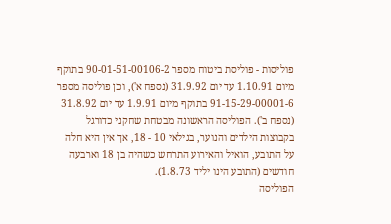פוליסות - פוליסת ביטוח מספר 90-01-51-00106-2 בתוקף מיום 1.10.91 עד יום 31.9.92 (נספח א'), וכן פוליסה מספר 91-15-29-00001-6 בתוקף מיום 1.9.91 עד יום 31.8.92 (נספח ב'). הפוליסה הראשונה מבטחת שחקני כדורגל בקבוצות הילדים והנוער, בגילאי 10 - 18, אך אין היא חלה על התובע, הואיל והאירוע התרחש כשהיה בן 18 וארבעה חודשים (התובע הינו יליד 1.8.73).
הפוליסה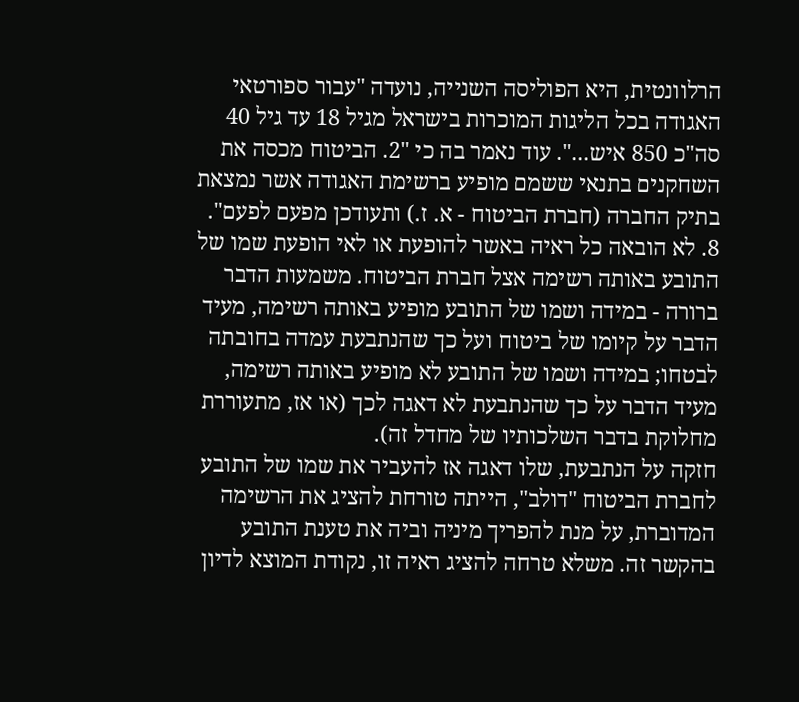הרלוונטית, היא הפוליסה השנייה, נועדה "עבור ספורטאי האגודה בכל הליגות המוכרות בישראל מגיל 18 עד גיל 40 סה"כ 850 איש...". עוד נאמר בה כי "2. הביטוח מכסה את השחקנים בתנאי ששמם מופיע ברשימת האגודה אשר נמצאת בתיק החברה (חברת הביטוח - א. ז.) ותעודכן מפעם לפעם".
8. לא הובאה כל ראיה באשר להופעת או לאי הופעת שמו של התובע באותה רשימה אצל חברת הביטוח. משמעות הדבר ברורה - במידה ושמו של התובע מופיע באותה רשימה, מעיד הדבר על קיומו של ביטוח ועל כך שהנתבעת עמדה בחובתה לבטחו; במידה ושמו של התובע לא מופיע באותה רשימה, מעיד הדבר על כך שהנתבעת לא דאגה לכך (או אז, מתעוררת מחלוקת בדבר השלכותיו של מחדל זה).
חזקה על הנתבעת, שלו דאגה אז להעביר את שמו של התובע לחברת הביטוח "דולב", הייתה טורחת להציג את הרשימה המדוברת, על מנת להפריך מיניה וביה את טענת התובע בהקשר זה. משלא טרחה להציג ראיה זו, נקודת המוצא לדיון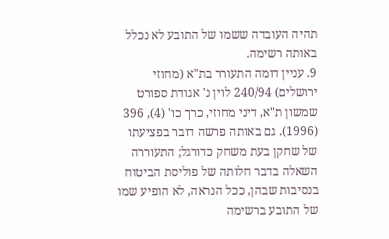תהיה העובדה ששמו של התובע לא נכלל באותה רשימה.
9. עניין דומה התעורר בת"א (מחוזי ירושלים) 240/94 לוין נ' אגודת ספורט שמשון ת"א, דיני מחוזי, כרך כו' (4), 396 (1996). גם באותה פרשה דובר בפציעתו של שחקן בעת משחק כדורגל; התעוררה השאלה בדבר חלותה של פוליסת הביטוח בנסיבות שבהן, ככל הנראה, לא הופיע שמו של התובע ברשימה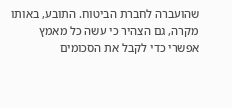שהועברה לחברת הביטוח. התובע, באותו מקרה, גם הצהיר כי עשה כל מאמץ אפשרי כדי לקבל את הסכומים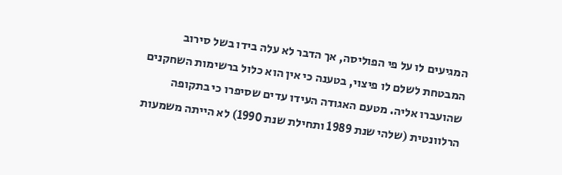המגיעים לו על פי הפוליסה, אך הדבר לא עלה בידו בשל סירוב המבטחת לשלם לו פיצוי, בטענה כי אין הוא כלול ברשימות השחקנים שהועברו אליה. מטעם האגודה העידו עדים שסיפרו כי בתקופה הרלוונטית (שלהי שנת 1989 ותחילת שנת 1990) לא הייתה משמעות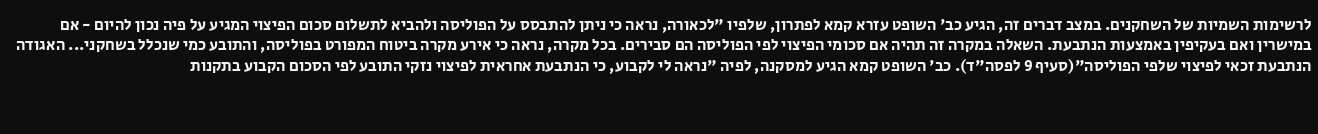לרשימות השמיות של השחקנים. במצב דברים זה, הגיע כב' השופט עזרא קמא לפתרון, שלפיו "לכאורה, נראה כי ניתן להתבסס על הפוליסה ולהביא לתשלום סכום הפיצוי המגיע על פיה נכון להיום - אם במישרין ואם בעקיפין באמצעות הנתבעת. השאלה במקרה זה תהיה אם סכומי הפיצוי לפי הפוליסה הם סבירים. בכל מקרה, נראה כי אירע מקרה ביטוח המפורט בפוליסה, והתובע כמי שנכלל בשחקני... האגודה הנתבעת זכאי לפיצוי שלפי הפוליסה"(סעיף 9 לפסה"ד). כב' השופט קמא הגיע למסקנה, לפיה "נראה לי לקבוע, כי הנתבעת אחראית לפיצוי נזקי התובע לפי הסכום הקבוע בתקנות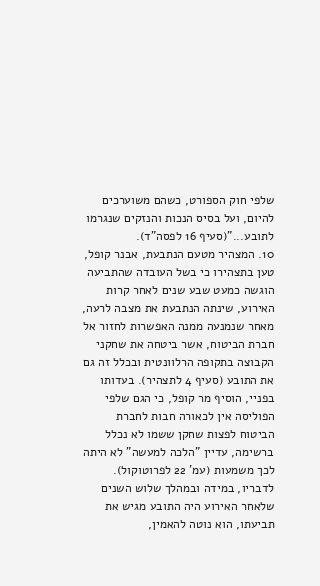שלפי חוק הספורט, כשהם משוערכים להיום, ועל בסיס הנכות והנזקים שנגרמו לתובע..."(סעיף 16 לפסה"ד).
10. המצהיר מטעם הנתבעת, אבנר קופל, טען בתצהירו כי בשל העובדה שהתביעה הוגשה כמעט שבע שנים לאחר קרות האירוע, שינתה הנתבעת את מצבה לרעה, מאחר שנמנעה ממנה האפשרות לחזור אל חברת הביטוח, אשר ביטחה את שחקני הקבוצה בתקופה הרלוונטית ובכלל זה גם את התובע (סעיף 4 לתצהיר). בעדותו בפניי, הוסיף מר קופל, כי הגם שלפי הפוליסה אין לכאורה חבות לחברת הביטוח לפצות שחקן ששמו לא נכלל ברשימה, עדיין "הלכה למעשה" לא היתה לכך משמעות (עמ' 22 לפרוטוקול). לדבריו, במידה ובמהלך שלוש השנים שלאחר האירוע היה התובע מגיש את תביעתו, הוא נוטה להאמין,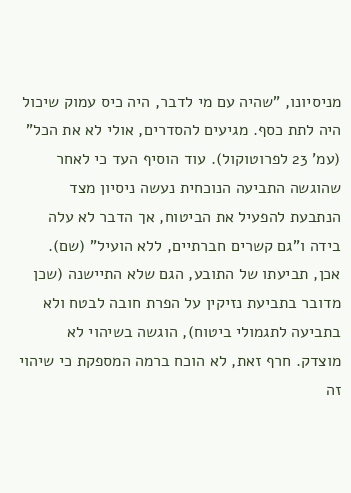מניסיונו, "שהיה עם מי לדבר, היה כיס עמוק שיכול היה לתת כסף. מגיעים להסדרים, אולי לא את הכל" (עמ' 23 לפרוטוקול). עוד הוסיף העד כי לאחר שהוגשה התביעה הנוכחית נעשה ניסיון מצד הנתבעת להפעיל את הביטוח, אך הדבר לא עלה בידה ו"גם קשרים חברתיים, ללא הועיל" (שם).
אכן, תביעתו של התובע, הגם שלא התיישנה (שכן מדובר בתביעת נזיקין על הפרת חובה לבטח ולא בתביעה לתגמולי ביטוח), הוגשה בשיהוי לא מוצדק. חרף זאת, לא הוכח ברמה המספקת כי שיהוי זה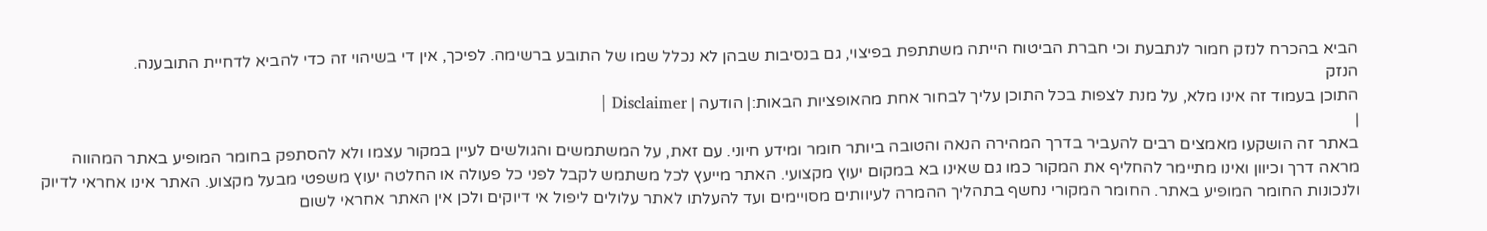הביא בהכרח לנזק חמור לנתבעת וכי חברת הביטוח הייתה משתתפת בפיצוי, גם בנסיבות שבהן לא נכלל שמו של התובע ברשימה. לפיכך, אין די בשיהוי זה כדי להביא לדחיית התובענה.
הנזק
התוכן בעמוד זה אינו מלא, על מנת לצפות בכל התוכן עליך לבחור אחת מהאופציות הבאות:| הודעה | Disclaimer |
|
באתר זה הושקעו מאמצים רבים להעביר בדרך המהירה הנאה והטובה ביותר חומר ומידע חיוני. עם זאת, על המשתמשים והגולשים לעיין במקור עצמו ולא להסתפק בחומר המופיע באתר המהווה מראה דרך וכיוון ואינו מתיימר להחליף את המקור כמו גם שאינו בא במקום יעוץ מקצועי. האתר מייעץ לכל משתמש לקבל לפני כל פעולה או החלטה יעוץ משפטי מבעל מקצוע. האתר אינו אחראי לדיוק ולנכונות החומר המופיע באתר. החומר המקורי נחשף בתהליך ההמרה לעיוותים מסויימים ועד להעלתו לאתר עלולים ליפול אי דיוקים ולכן אין האתר אחראי לשום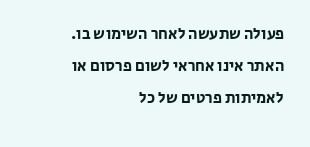פעולה שתעשה לאחר השימוש בו. האתר אינו אחראי לשום פרסום או לאמיתות פרטים של כל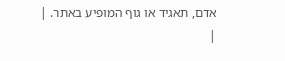אדם, תאגיד או גוף המופיע באתר. |
|